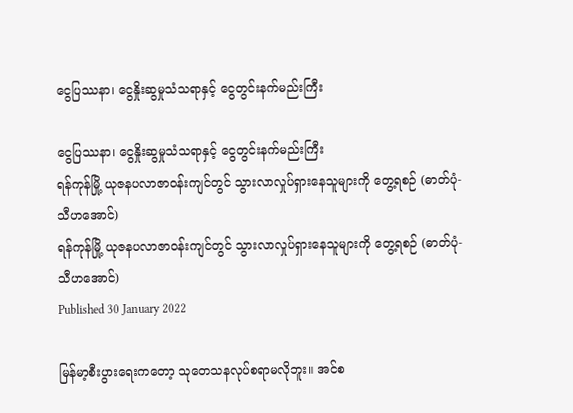ငွေပြဿနာ၊ ငွေနှိုးဆွမှုသံသရာနှင့် ငွေတွင်းနက်မည်းကြီး

ငွေပြဿနာ၊ ငွေနှိုးဆွမှုသံသရာနှင့် ငွေတွင်းနက်မည်းကြီး
ရန်ကုန်မြို့ ယုဇနပလာဇာဝန်းကျင်တွင် သွားလာလှုပ်ရှားနေသူများကို တွေ့ရစဉ် (ဓာတ်ပုံ-သီဟအောင်)
ရန်ကုန်မြို့ ယုဇနပလာဇာဝန်းကျင်တွင် သွားလာလှုပ်ရှားနေသူများကို တွေ့ရစဉ် (ဓာတ်ပုံ-သီဟအောင်)
Published 30 January 2022

မြန်မာ့စီးပွားရေးကတော့ သုတေသနလုပ်စရာမလိုဘူး။ အင်စ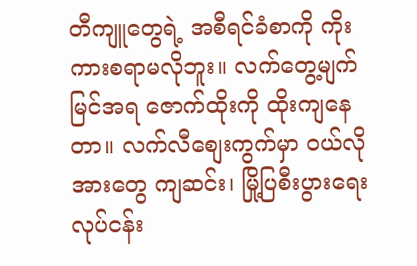တီကျူတွေရဲ့ အစီရင်ခံစာကို ကိုးကားစရာမလိုဘူး။ လက်တွေ့မျက်မြင်အရ ဇောက်ထိုးကို ထိုးကျနေတာ။ လက်လီစျေးကွက်မှာ ဝယ်လိုအားတွေ ကျဆင်း၊ မြို့ပြစီးပွားရေးလုပ်ငန်း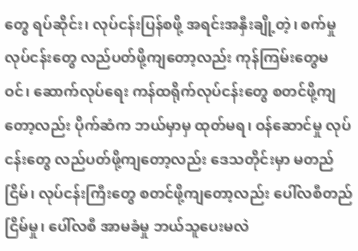တွေ ရပ်ဆိုင်း၊ လုပ်ငန်းပြန်စဖို့ အရင်းအနှီးချို့တဲ့၊ စက်မှုလုပ်ငန်းတွေ လည်ပတ်ဖို့ကျတော့လည်း ကုန်ကြမ်းတွေမဝင်၊ ဆောက်လုပ်ရေး ကန်ထရိုက်လုပ်ငန်းတွေ စတင်ဖို့ကျတော့လည်း ပိုက်ဆံက ဘယ်မှာမှ ထုတ်မရ၊ ဝန်ဆောင်မှု လုပ်ငန်းတွေ လည်ပတ်ဖို့ကျတော့လည်း ဒေသတိုင်းမှာ မတည်ငြိမ်၊ လုပ်ငန်းကြီးတွေ စတင်ဖို့ကျတော့လည်း ပေါ်လစီတည်ငြိမ်မှု၊ ပေါ်လစီ အာမခံမှု ဘယ်သူပေးမလဲ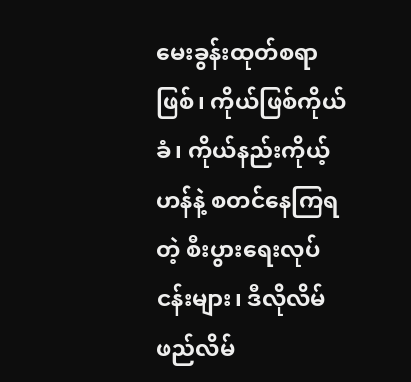မေးခွန်းထုတ်စရာဖြစ်၊ ကိုယ်ဖြစ်ကိုယ်ခံ၊ ကိုယ်နည်းကိုယ့်ဟန်နဲ့ စတင်နေကြရတဲ့ စီးပွားရေးလုပ်ငန်းများ၊ ဒီလိုလိမ်ဖည်လိမ်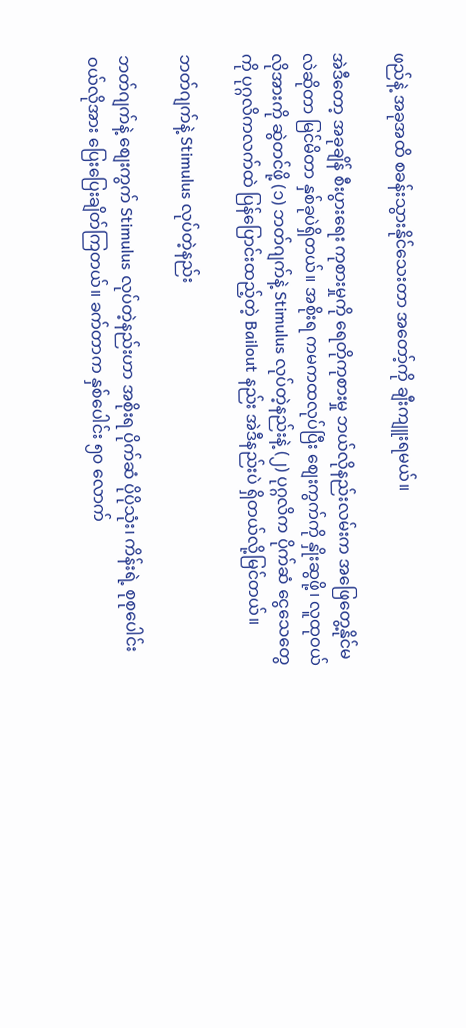ဖည်နဲ့ အခုအထိ စခန်းသွားနိုင်သေးတာ အတော့်ကို ချီးကျူးရမယ်။

အဲဒီတော့ အခုချိန် စီးပွားရေး ကုစားမှုကို ရေတိုကုစားမှု ဘယ်လိုနည်းလမ်းက အဖြေတွေ့နိုင်မလဲဆိုတာ မြင်မိတာ နှစ်ခုပဲရှိတယ်။ အစိုးရ ကမကထလုပ်ပြီး စျေးကွက်ကို နှိုးဆွဖို့၊ လူထုဝယ်လိုအားကို ဆွဲတင်ဖို့ (၁) ဘတ်ဂျက်နဲ့ Stimulus လုပ်တဲ့နည်းနဲ့ (၂) ပုဂ္ဂလိက ပိုက်ဆံ ငွေသေတွေကို ပုဂ္ဂလိကလက်ထဲ ပြန်ပြောင်းထည့်တဲ့ Bailout နည်း အဲဒီနည်းပဲ ရှိတယ်လို့မြင်တယ်။

ဘတ်ဂျက်နဲ့ Stimulus လုပ်တဲ့နည်း

ဘတ်ဂျက်နဲ့ စျေးကွက် Stimulus လုပ်တဲ့နည်းဟာ အစိုးရ ပိုက်ဆံ ပိုပိုသုံး၊ ကိန်းရဲ့ စုစုပေါင်း ဝယ်လိုအား ပြေးပြေးချိတ်ကြတယ်။ ခက်တာက နှစ်ပေါင်း ၅၀ လောက်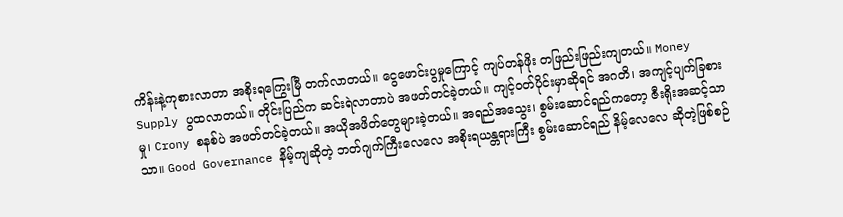ကိန်းနဲ့ကုစားလာတာ အစိုးရကြွေးမြီ တက်လာတယ်။ ငွေဖောင်းပွမှုကြောင့် ကျပ်တန်ဖိုး တဖြည်းဖြည်းကျတယ်။ Money Supply ပွထလာတယ်။ တိုင်းပြည်က ဆင်းရဲလာတာပဲ အဖတ်တင်ခဲ့တယ်။ ကျင့်ဝတ်ပိုင်းမှာဆိုရင် အဂတိ၊ အကျင့်ပျက်ခြစားမှု၊ Crony စနစ်ပဲ အဖတ်တင်ခဲ့တယ်။ အယိုအဖိတ်တွေများခဲ့တယ်။ အရည်အသွေး၊ စွမ်းဆောင်ရည်ကတော့ ဇီးရိုးအဆင့်သာသာ။ Good Governance နိမ့်ကျဆိုတဲ့ ဘတ်ဂျက်ကြီးလေလေ အစိုးရယန္တရားကြီး စွမ်းဆောင်ရည် နိမ့်လေလေ ဆိုတဲ့ဖြစ်စဉ်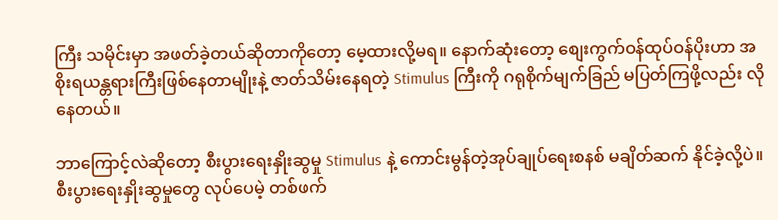ကြီး သမိုင်းမှာ အဖတ်ခဲ့တယ်ဆိုတာကိုတော့ မေ့ထားလို့မရ။ နောက်ဆုံးတော့ စျေးကွက်ဝန်ထုပ်ဝန်ပိုးဟာ အစိုးရယန္တရားကြီးဖြစ်နေတာမျိုးနဲ့ ဇာတ်သိမ်းနေရတဲ့ Stimulus ကြီးကို ဂရုစိုက်မျက်ခြည် မပြတ်ကြဖို့လည်း လိုနေတယ်။

ဘာကြောင့်လဲဆိုတော့ စီးပွားရေးနှိုးဆွမှု Stimulus နဲ့ ကောင်းမွန်တဲ့အုပ်ချုပ်ရေးစနစ် မချိတ်ဆက် နိုင်ခဲ့လို့ပဲ။ စီးပွားရေးနှိုးဆွမှုတွေ လုပ်ပေမဲ့ တစ်ဖက်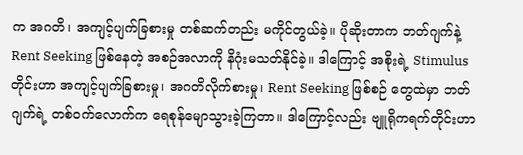က အဂတိ၊ အကျင့်ပျက်ခြစားမှု တစ်ဆက်တည်း မကိုင်တွယ်ခဲ့။ ပိုဆိုးတာက ဘတ်ဂျက်နဲ့ Rent Seeking ဖြစ်နေတဲ့ အစဉ်အလာကို နိဂုံးမသတ်နိုင်ခဲ့။ ဒါကြောင့် အစိုးရဲ့ Stimulus တိုင်းဟာ အကျင့်ပျက်ခြစားမှု၊ အဂတိလိုက်စားမှု၊ Rent Seeking ဖြစ်စဉ် တွေထဲမှာ ဘတ်ဂျက်ရဲ့ တစ်ဝက်လောက်က ရေစုန်မျောသွားခဲ့ကြတာ။ ဒါကြောင့်လည်း ဗျူရိုကရက်တိုင်းဟာ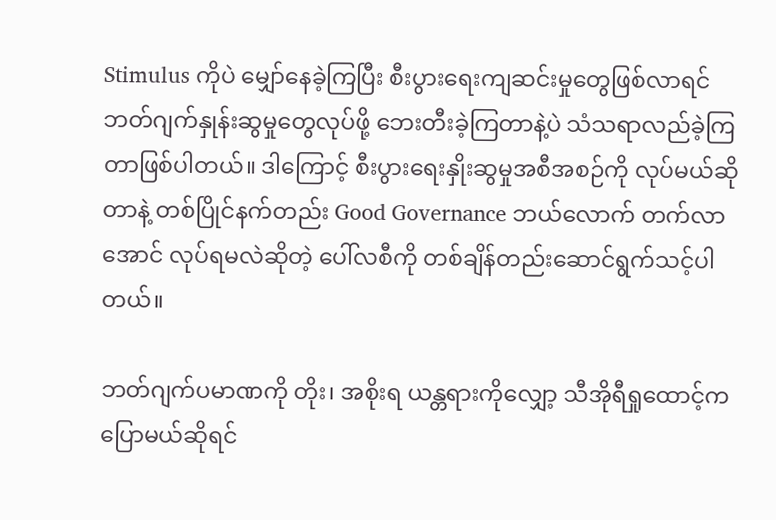Stimulus ကိုပဲ မျှော်နေခဲ့ကြပြီး စီးပွားရေးကျဆင်းမှုတွေဖြစ်လာရင် ဘတ်ဂျက်နှုန်းဆွမှုတွေလုပ်ဖို့ ဘေးတီးခဲ့ကြတာနဲ့ပဲ သံသရာလည်ခဲ့ကြတာဖြစ်ပါတယ်။ ဒါကြောင့် စီးပွားရေးနှိုးဆွမှုအစီအစဉ်ကို လုပ်မယ်ဆိုတာနဲ့ တစ်ပြိုင်နက်တည်း Good Governance ဘယ်လောက် တက်လာအောင် လုပ်ရမလဲဆိုတဲ့ ပေါ်လစီကို တစ်ချိန်တည်းဆောင်ရွက်သင့်ပါတယ်။

ဘတ်ဂျက်ပမာဏကို တိုး၊ အစိုးရ ယန္တရားကိုလျှော့ သီအိုရီရှုထောင့်က ပြောမယ်ဆိုရင်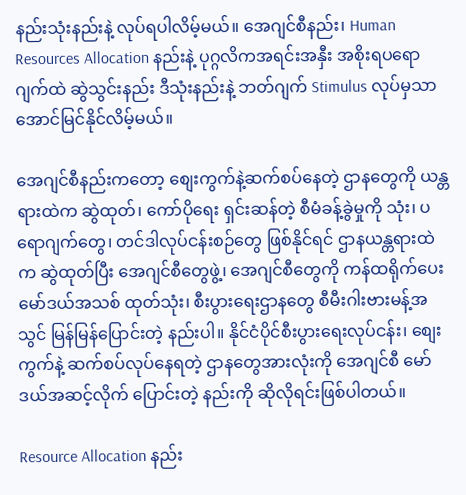နည်းသုံးနည်းနဲ့ လုပ်ရပါလိမ့်မယ်။ အေဂျင်စီနည်း၊ Human Resources Allocation နည်းနဲ့ ပုဂ္ဂလိကအရင်းအနှီး အစိုးရပရောဂျက်ထဲ ဆွဲသွင်းနည်း ဒီသုံးနည်းနဲ့ ဘတ်ဂျက် Stimulus လုပ်မှသာ အောင်မြင်နိုင်လိမ့်မယ်။

အေဂျင်စီနည်းကတော့ စျေးကွက်နဲ့ဆက်စပ်နေတဲ့ ဌာနတွေကို ယန္တရားထဲက ဆွဲထုတ်၊ ကော်ပိုရေး ရှင်းဆန်တဲ့ စီမံခန့်ခွဲမှုကို သုံး၊ ပရောဂျက်တွေ၊ တင်ဒါလုပ်ငန်းစဉ်တွေ ဖြစ်နိုင်ရင် ဌာနယန္တရားထဲက ဆွဲထုတ်ပြီး အေဂျင်စီတွေဖွဲ့၊ အေဂျင်စီတွေကို ကန်ထရိုက်ပေး မော်ဒယ်အသစ် ထုတ်သုံး၊ စီးပွားရေးဌာနတွေ စီမီးဂါးဗားမန့်အသွင် မြန်မြန်ပြောင်းတဲ့ နည်းပါ။ နိုင်ငံပိုင်စီးပွားရေးလုပ်ငန်း၊ စျေးကွက်နဲ့ ဆက်စပ်လုပ်နေရတဲ့ ဌာနတွေအားလုံးကို အေဂျင်စီ မော်ဒယ်အဆင့်လိုက် ပြောင်းတဲ့ နည်းကို ဆိုလိုရင်းဖြစ်ပါတယ်။

Resource Allocation နည်း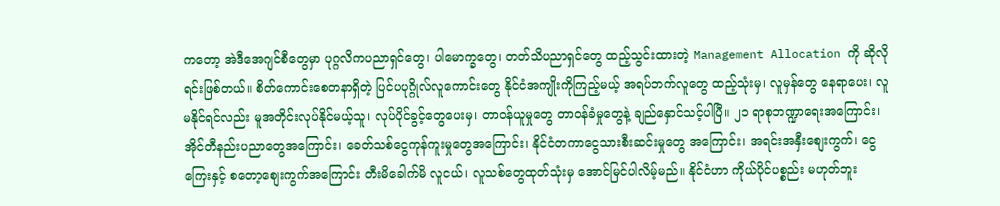ကတော့ အဲဒီအေဂျင်စီတွေမှာ ပုဂ္ဂလိကပညာရှင်တွေ၊ ပါမောက္ခတွေ၊ တတ်သိပညာရှင်တွေ ထည့်သွင်းထားတဲ့ Management Allocation ကို ဆိုလိုရင်းဖြစ်တယ်။ စိတ်ကောင်းစေတနာရှိတဲ့ ပြင်ပပုဂ္ဂိုလ်လူကောင်းတွေ နိုင်ငံအကျိုးကိုကြည့်မယ့် အရပ်ဘက်လူတွေ ထည့်သုံးမှ၊ လူမှန်တွေ နေရာပေး၊ လူမနိုင်ရင်လည်း မူအတိုင်းလုပ်နိုင်မယ့်သူ၊ လုပ်ပိုင်ခွင့်တွေပေးမှ၊ တာဝန်ယူမှုတွေ တာဝန်ခံမှုတွေနဲ့ ချည်နှောင်သင့်ပါပြီ။ ၂၁ ရာစုဘဏ္ဍာရေးအကြောင်း၊ အိုင်တီနည်းပညာတွေအကြောင်း၊ ခေတ်သစ်ငွေကုန်ကူးမှုတွေအကြောင်း၊ နိုင်ငံတကာငွေသားစီးဆင်းမှုတွေ အကြောင်း၊ အရင်းအနှီးစျေးကွက်၊ ငွေကြေးနှင့် စတော့စျေးကွက်အကြောင်း တီးမိခေါက်မိ လူငယ်၊ လူသစ်တွေထုတ်သုံးမှ အောင်မြင်ပါလိမ့်မည်။ နိုင်ငံဟာ ကိုယ်ပိုင်ပစ္စည်း မဟုတ်ဘူး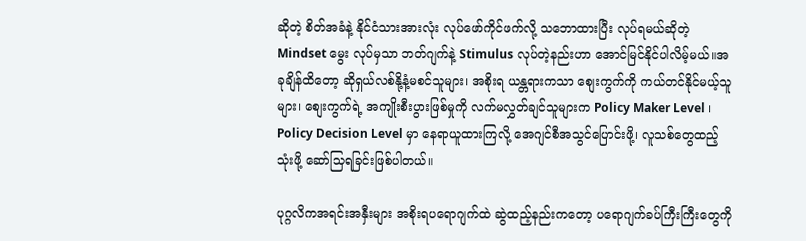ဆိုတဲ့ စိတ်အခံနဲ့ နိုင်ငံသားအားလုံး လုပ်ဖော်ကိုင်ဖက်လို့ သဘောထားပြီး လုပ်ရမယ်ဆိုတဲ့ Mindset မွေး လုပ်မှသာ ဘတ်ဂျက်နဲ့ Stimulus လုပ်တဲ့နည်းဟာ အောင်မြင်နိုင်ပါလိမ့်မယ်။အခုချိန်ထိတော့ ဆိုရှယ်လစ်နို့နံ့မစင်သူများ၊ အစိုးရ ယန္တရားကသာ စျေးကွက်ကို ကယ်တင်နိုင်မယ့်သူများ၊ စျေးကွက်ရဲ့ အကျိုးစီးပွားဖြစ်မှုကို လက်မလွှတ်ချင်သူများက Policy Maker Level ၊ Policy Decision Level မှာ နေရာယူထားကြလို့ အေဂျင်စီအသွင်ပြောင်းဖို့၊ လူသစ်တွေထည့်သုံးဖို့ ဆော်သြရခြင်းဖြစ်ပါတယ်။

ပုဂ္ဂလိကအရင်းအနှီးများ အစိုးရပရောဂျက်ထဲ ဆွဲထည့်နည်းကတော့ ပရောဂျက်ခပ်ကြီးကြီးတွေကို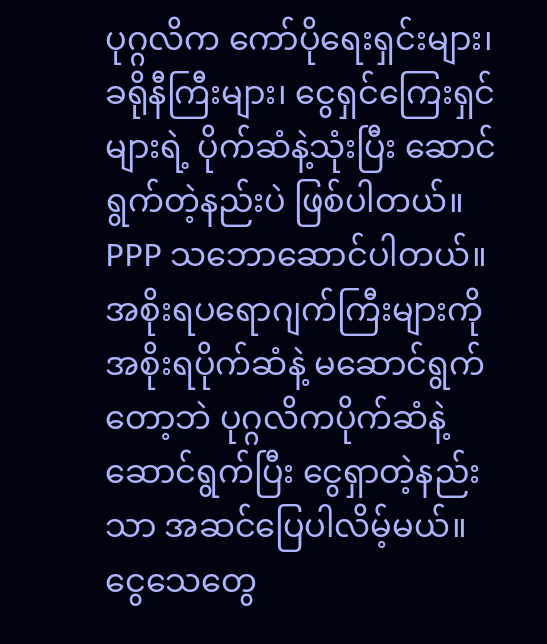ပုဂ္ဂလိက ကော်ပိုရေးရှင်းများ၊ ခရိုနီကြီးများ၊ ငွေရှင်ကြေးရှင်များရဲ့ ပိုက်ဆံနဲ့သုံးပြီး ဆောင်ရွက်တဲ့နည်းပဲ ဖြစ်ပါတယ်။ PPP သဘောဆောင်ပါတယ်။ အစိုးရပရောဂျက်ကြီးများကို အစိုးရပိုက်ဆံနဲ့ မဆောင်ရွက်တော့ဘဲ ပုဂ္ဂလိကပိုက်ဆံနဲ့ ဆောင်ရွက်ပြီး ငွေရှာတဲ့နည်းသာ အဆင်ပြေပါလိမ့်မယ်။ ငွေသေတွေ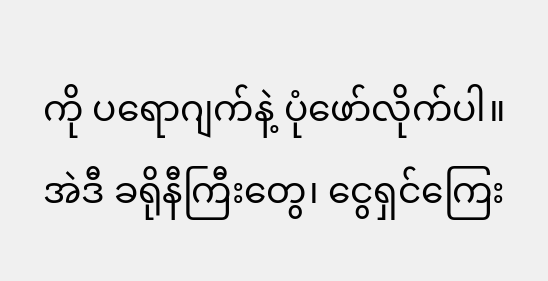ကို ပရောဂျက်နဲ့ ပုံဖော်လိုက်ပါ။ အဲဒီ ခရိုနီကြီးတွေ၊ ငွေရှင်ကြေး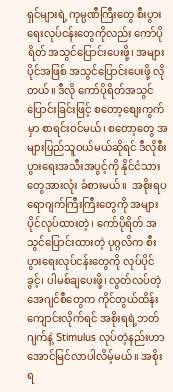ရှင်များရဲ့ ကုမ္ပဏီကြီးတွေ စီးပွားရေးလုပ်ငန်းတွေကိုလည်း ကော်ပိုရိတ် အသွင်ပြောင်းပေးဖို့၊ အများပိုင်အဖြစ် အသွင်ပြောင်းပေးဖို့ လိုတယ်။ ဒီလို ကော်ပိုရိတ်အသွင်ပြောင်းခြင်းဖြင့် စတော့စျေးကွက်မှာ စာရင်းဝင်မယ်၊ စတော့တွေ အများပြည်သူဝယ်မယ်ဆိုရင် ဒီလိုစီးပွားရေးအသီးအပွင့်ကို နိုင်ငံသားတွေအားလုံး ခံစားမယ်။  အစိုးရပရောဂျက်ကြီးကြီးတွေကို အများပိုင်လုပ်ထားတဲ့၊ ကော်ပိုရိတ် အသွင်ပြောင်းထားတဲ့ ပုဂ္ဂလိက စီးပွားရေးလုပ်ငန်းတွေကို လုပ်ပိုင်ခွင့်၊ ပါမစ်ချပေးဖို့၊ လွတ်လပ်တဲ့ အေဂျင်စီတွေက ကိုင်တွယ်ထိန်းကျောင်းလိုက်ရင် အစိုးရရဲ့ဘတ်ဂျက်နဲ့ Stimulus လုပ်တဲ့နည်းဟာ အောင်မြင်လာပါလိမ့်မယ်။ အစိုးရ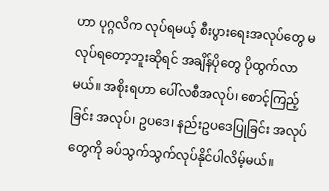ဟာ ပုဂ္ဂလိက လုပ်ရမယ့် စီးပွားရေးအလုပ်တွေ မလုပ်ရတော့ဘူးဆိုရင် အချိန်ပိုတွေ ပိုထွက်လာမယ်။ အစိုးရဟာ ပေါ်လစီအလုပ်၊ စောင့်ကြည့်ခြင်း အလုပ်၊ ဥပဒေ၊ နည်းဥပဒေပြုခြင်း အလုပ်တွေကို ခပ်သွက်သွက်လုပ်နိုင်ပါလိမ့်မယ်။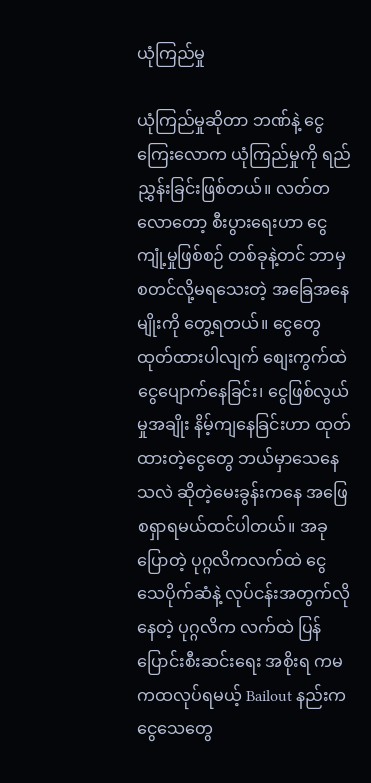ယုံကြည်မှု

ယုံကြည်မှုဆိုတာ ဘဏ်နဲ့ ငွေကြေးလောက ယုံကြည်မှုကို ရည်ညွှန်းခြင်းဖြစ်တယ်။ လတ်တလောတော့ စီးပွားရေးဟာ ငွေကျုံ့မှုဖြစ်စဉ် တစ်ခုနဲ့တင် ဘာမှစတင်လို့မရသေးတဲ့ အခြေအနေမျိုးကို တွေ့ရတယ်။ ငွေတွေထုတ်ထားပါလျက် စျေးကွက်ထဲ ငွေပျောက်နေခြင်း၊ ငွေဖြစ်လွယ်မှုအချိုး နိမ့်ကျနေခြင်းဟာ ထုတ်ထားတဲ့ငွေတွေ ဘယ်မှာသေနေသလဲ ဆိုတဲ့မေးခွန်းကနေ အဖြေစရှာရမယ်ထင်ပါတယ်။ အခုပြောတဲ့ ပုဂ္ဂလိကလက်ထဲ ငွေသေပိုက်ဆံနဲ့ လုပ်ငန်းအတွက်လိုနေတဲ့ ပုဂ္ဂလိက လက်ထဲ ပြန်ပြောင်းစီးဆင်းရေး အစိုးရ ကမကထလုပ်ရမယ့် Bailout နည်းက ငွေသေတွေ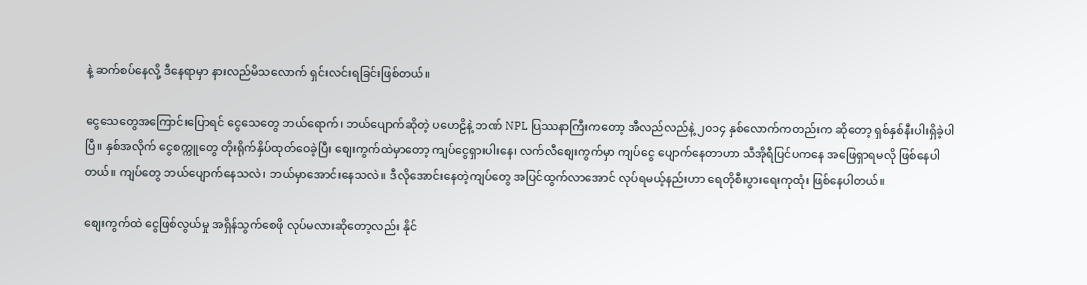နဲ့ ဆက်စပ်နေလို့ ဒီနေရာမှာ နားလည်မိသလောက် ရှင်းလင်းရခြင်းဖြစ်တယ်။

ငွေသေတွေအကြောင်းပြောရင် ငွေသေတွေ ဘယ်ရောက်၊ ဘယ်ပျောက်ဆိုတဲ့ ပဟေဠိနဲ့ ဘဏ် NPL ပြဿနာကြီးကတော့ အီလည်လည်နဲ့ ၂၀၁၄ နှစ်လောက်ကတည်းက ဆိုတော့ ရှစ်နှစ်နီးပါးရှိခဲ့ပါပြီ။ နှစ်အလိုက် ငွေစက္ကူတွေ တိုးရိုက်နှိပ်ထုတ်ဝေခဲ့ပြီး စျေးကွက်ထဲမှာတော့ ကျပ်ငွေရှားပါးနေ၊ လက်လီစျေးကွက်မှာ ကျပ်ငွေ ပျောက်နေတာဟာ သီအိုရီပြင်ပကနေ အဖြေရှာရမလို ဖြစ်နေပါတယ်။ ကျပ်တွေ ဘယ်ပျောက်နေသလဲ၊ ဘယ်မှာအောင်းနေသလဲ။ ဒီလိုအောင်းနေတဲ့ကျပ်တွေ အပြင်ထွက်လာအောင် လုပ်ရမယ့်နည်းဟာ ရေတိုစီးပွားရေးကုထုံး ဖြစ်နေပါတယ်။

စျေးကွက်ထဲ ငွေဖြစ်လွယ်မှု အရှိန်သွက်စေဖို လုပ်မလားဆိုတော့လည်း နိုင်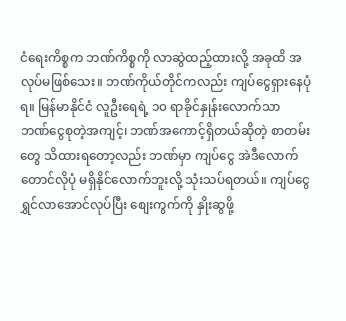ငံရေးကိစ္စက ဘဏ်ကိစ္စကို လာဆွဲထည့်ထားလို့ အခုထိ အလုပ်မဖြစ်သေး။ ဘဏ်ကိုယ်တိုင်ကလည်း ကျပ်ငွေရှားနေပုံရ။ မြန်မာနိုင်ငံ လူဦးရေရဲ့ ၁၀ ရာခိုင်နှုန်းလောက်သာ ဘဏ်ငွေစုတဲ့အကျင့်၊ ဘဏ်အကောင့်ရှိတယ်ဆိုတဲ့ စာတမ်းတွေ သိထားရတော့လည်း ဘဏ်မှာ ကျပ်ငွေ အဲဒီလောက်တောင်လိုပုံ မရှိနိုင်လောက်ဘူးလို့ သုံးသပ်ရတယ်။ ကျပ်ငွေ ရွှင်လာအောင်လုပ်ပြီး စျေးကွက်ကို နှိုးဆွဖို့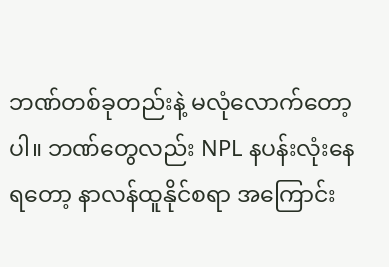ဘဏ်တစ်ခုတည်းနဲ့ မလုံလောက်တော့ပါ။ ဘဏ်တွေလည်း NPL နပန်းလုံးနေရတော့ နာလန်ထူနိုင်စရာ အကြောင်း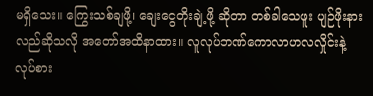မရှိသေး။ ကြွေးသစ်ချဖို့၊ ချေးငွေတိုးချဲ့ဖို့ ဆိုတာ တစ်ခါသေဖူး ပျဉ်ဖိုးနားလည်ဆိုသလို အတော်အထိနာထား။ လူလုပ်ဘဏ်ကောလာဟလလှိုင်းနဲ့ လုပ်စား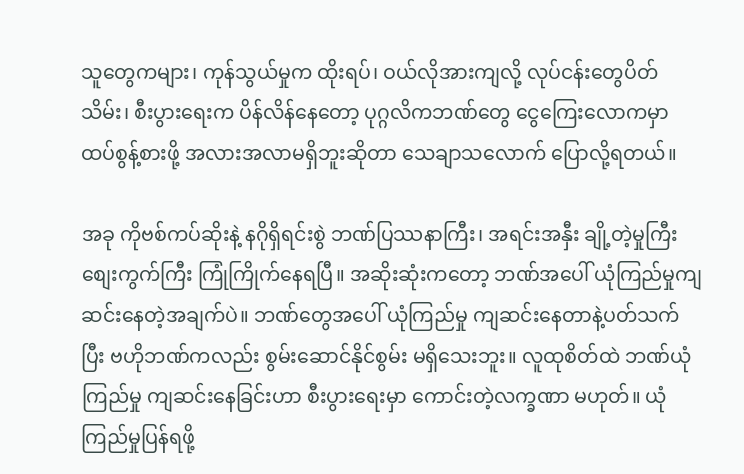သူတွေကများ၊ ကုန်သွယ်မှုက ထိုးရပ်၊ ဝယ်လိုအားကျလို့ လုပ်ငန်းတွေပိတ်သိမ်း၊ စီးပွားရေးက ပိန်လိန်နေတော့ ပုဂ္ဂလိကဘဏ်တွေ ငွေကြေးလောကမှာ ထပ်စွန့်စားဖို့ အလားအလာမရှိဘူးဆိုတာ သေချာသလောက် ပြောလို့ရတယ်။

အခု ကိုဗစ်ကပ်ဆိုးနဲ့ နဂိုရှိရင်းစွဲ ဘဏ်ပြဿနာကြီး၊ အရင်းအနှီး ချို့တဲ့မှုကြီး စျေးကွက်ကြီး ကြုံကြိုက်နေရပြီ။ အဆိုးဆုံးကတော့ ဘဏ်အပေါ် ယုံကြည်မှုကျဆင်းနေတဲ့အချက်ပဲ။ ဘဏ်တွေအပေါ် ယုံကြည်မှု ကျဆင်းနေတာနဲ့ပတ်သက်ပြီး ဗဟိုဘဏ်ကလည်း စွမ်းဆောင်နိုင်စွမ်း မရှိသေးဘူး။ လူထုစိတ်ထဲ ဘဏ်ယုံကြည်မှု ကျဆင်းနေခြင်းဟာ စီးပွားရေးမှာ ကောင်းတဲ့လက္ခဏာ မဟုတ်။ ယုံကြည်မှုပြန်ရဖို့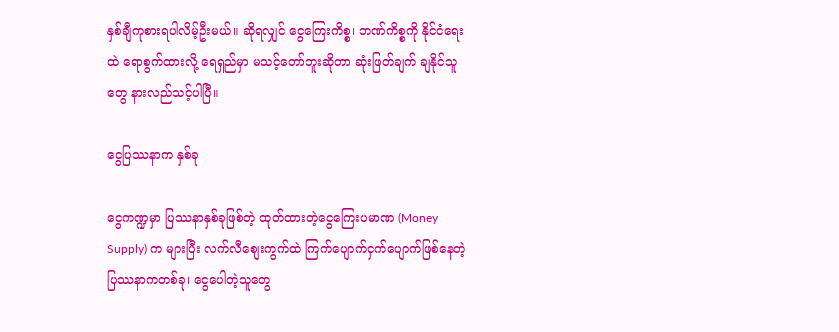နှစ်ချီကုစားရပါလိမ့်ဦးမယ်။ ဆိုရလျှင် ငွေကြေးကိစ္စ၊ ဘဏ်ကိစ္စကို နိုင်ငံရေးထဲ ရောစွက်ထားလို့ ရေရှည်မှာ မသင့်တော်ဘူးဆိုတာ ဆုံးဖြတ်ချက် ချနိုင်သူတွေ နားလည်သင့်ပါပြီ။

ငွေပြဿနာက နှစ်ခု

ငွေကဏ္ဍမှာ ပြဿနာနှစ်ခုဖြစ်တဲ့ ထုတ်ထားတဲ့ငွေကြေးပမာဏ (Money Supply) က များပြီး လက်လီစျေးကွက်ထဲ ကြက်ပျောက်ငှက်ပျောက်ဖြစ်နေတဲ့ ပြဿနာကတစ်ခု၊ ငွေပေါတဲ့သူတွေ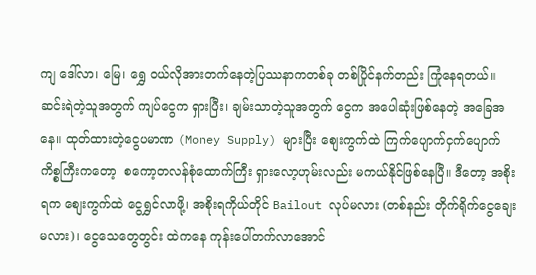ကျ ဒေါ်လာ၊ မြေ၊ ရွှေ ဝယ်လိုအားတက်နေတဲ့ပြဿနာကတစ်ခု တစ်ပြိုင်နက်တည်း ကြုံနေရတယ်။ ဆင်းရဲတဲ့သူအတွက် ကျပ်ငွေက ရှားပြီး၊ ချမ်းသာတဲ့သူအတွက် ငွေက အပေါဆုံးဖြစ်နေတဲ့ အခြေအနေ။ ထုတ်ထားတဲ့ငွေပမာဏ (Money Supply) များပြီး စျေးကွက်ထဲ ကြက်ပျောက်ငှက်ပျောက်ကိစ္စကြီးကတော့  စကော့တလန်စုံထောက်ကြီး ရှားလော့ဟုမ်းလည်း မကယ်နိုင်ဖြစ်နေပြီ။ ဒီတော့ အစိုးရက စျေးကွက်ထဲ ငွေရွှင်လာဖို့၊ အစိုးရကိုယ်တိုင် Bailout လုပ်မလား (တစ်နည်း တိုက်ရိုက်ငွေချေးမလား)၊ ငွေသေတွေတွင်း ထဲကနေ ကုန်းပေါ်တက်လာအောင်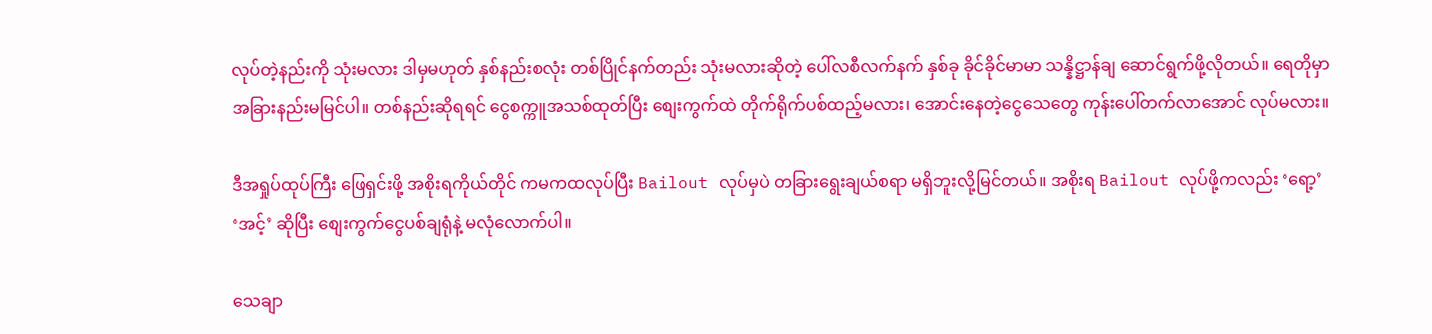လုပ်တဲ့နည်းကို သုံးမလား ဒါမှမဟုတ် နှစ်နည်းစလုံး တစ်ပြိုင်နက်တည်း သုံးမလားဆိုတဲ့ ပေါ်လစီလက်နက် နှစ်ခု ခိုင်ခိုင်မာမာ သန္နိဋ္ဌာန်ချ ဆောင်ရွက်ဖို့လိုတယ်။ ရေတိုမှာ အခြားနည်းမမြင်ပါ။ တစ်နည်းဆိုရရင် ငွေစက္ကူအသစ်ထုတ်ပြီး စျေးကွက်ထဲ တိုက်ရိုက်ပစ်ထည့်မလား၊ အောင်းနေတဲ့ငွေသေတွေ ကုန်းပေါ်တက်လာအောင် လုပ်မလား။

ဒီအရှုပ်ထုပ်ကြီး ဖြေရှင်းဖို့ အစိုးရကိုယ်တိုင် ကမကထလုပ်ပြီး Bailout လုပ်မှပဲ တခြားရွေးချယ်စရာ မရှိဘူးလို့မြင်တယ်။ အစိုးရ Bailout လုပ်ဖို့ကလည်း ‘ရော့’ ‘အင့်’ ဆိုပြီး စျေးကွက်ငွေပစ်ချရုံနဲ့ မလုံလောက်ပါ။

သေချာ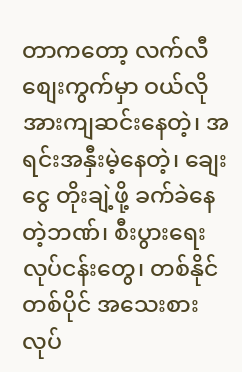တာကတော့ လက်လီစျေးကွက်မှာ ဝယ်လိုအားကျဆင်းနေတဲ့၊ အရင်းအနှီးမဲ့နေတဲ့၊ ချေးငွေ တိုးချဲ့ဖို့ ခက်ခဲနေတဲ့ဘဏ်၊ စီးပွားရေးလုပ်ငန်းတွေ၊ တစ်နိုင်တစ်ပိုင် အသေးစားလုပ်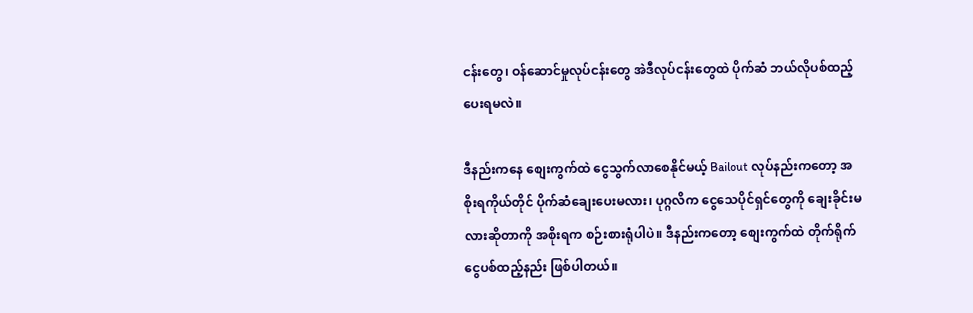ငန်းတွေ၊ ဝန်ဆောင်မှုလုပ်ငန်းတွေ အဲဒီလုပ်ငန်းတွေထဲ ပိုက်ဆံ ဘယ်လိုပစ်ထည့်ပေးရမလဲ။

ဒီနည်းကနေ စျေးကွက်ထဲ ငွေသွက်လာစေနိုင်မယ့် Bailout လုပ်နည်းကတော့ အစိုးရကိုယ်တိုင် ပိုက်ဆံချေးပေးမလား၊ ပုဂ္ဂလိက ငွေသေပိုင်ရှင်တွေကို ချေးခိုင်းမလားဆိုတာကို အစိုးရက စဉ်းစားရုံပါပဲ။ ဒီနည်းကတော့ စျေးကွက်ထဲ တိုက်ရိုက်ငွေပစ်ထည့်နည်း ဖြစ်ပါတယ်။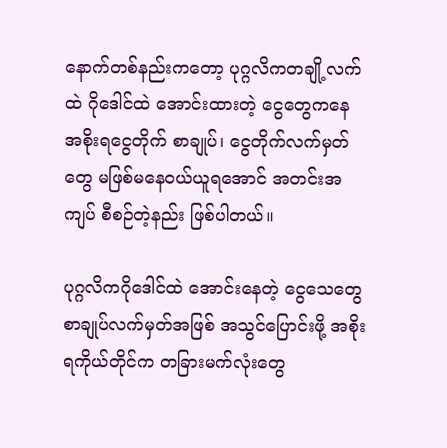နောက်တစ်နည်းကတော့ ပုဂ္ဂလိကတချို့လက်ထဲ ဂိုဒေါင်ထဲ အောင်းထားတဲ့ ငွေတွေကနေ အစိုးရငွေတိုက် စာချုပ်၊ ငွေတိုက်လက်မှတ်တွေ မဖြစ်မနေဝယ်ယူရအောင် အတင်းအကျပ် စီစဉ်တဲ့နည်း ဖြစ်ပါတယ်။

ပုဂ္ဂလိကဂိုဒေါင်ထဲ အောင်းနေတဲ့ ငွေသေတွေ စာချုပ်လက်မှတ်အဖြစ် အသွင်ပြောင်းဖို့ အစိုးရကိုယ်တိုင်က တခြားမက်လုံးတွေ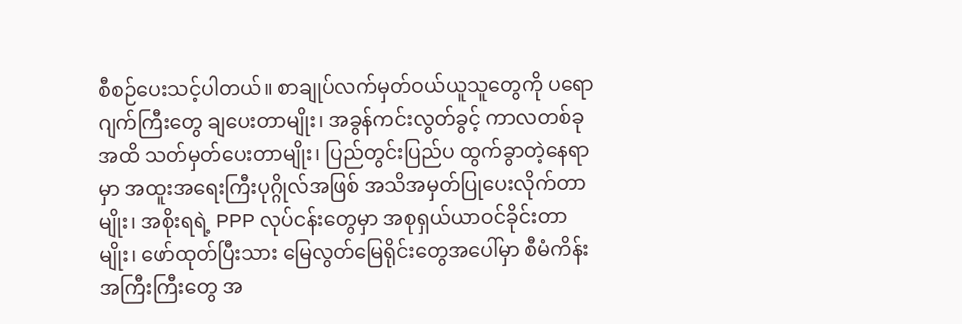စီစဉ်ပေးသင့်ပါတယ်။ စာချုပ်လက်မှတ်ဝယ်ယူသူတွေကို ပရောဂျက်ကြီးတွေ ချပေးတာမျိုး၊ အခွန်ကင်းလွတ်ခွင့် ကာလတစ်ခုအထိ သတ်မှတ်ပေးတာမျိုး၊ ပြည်တွင်းပြည်ပ ထွက်ခွာတဲ့နေရာမှာ အထူးအရေးကြီးပုဂ္ဂိုလ်အဖြစ် အသိအမှတ်ပြုပေးလိုက်တာမျိုး၊ အစိုးရရဲ့ PPP လုပ်ငန်းတွေမှာ အစုရှယ်ယာဝင်ခိုင်းတာမျိုး၊ ဖော်ထုတ်ပြီးသား မြေလွတ်မြေရိုင်းတွေအပေါ်မှာ စီမံကိန်းအကြီးကြီးတွေ အ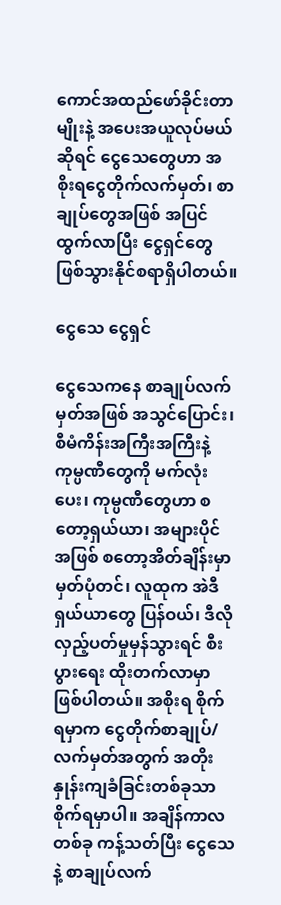ကောင်အထည်ဖော်ခိုင်းတာမျိုးနဲ့ အပေးအယူလုပ်မယ်ဆိုရင် ငွေသေတွေဟာ အစိုးရငွေတိုက်လက်မှတ်၊ စာချုပ်တွေအဖြစ် အပြင်ထွက်လာပြီး ငွေရှင်တွေ ဖြစ်သွားနိုင်စရာရှိပါတယ်။

ငွေသေ ငွေရှင်

ငွေသေကနေ စာချုပ်လက်မှတ်အဖြစ် အသွင်ပြောင်း၊ စီမံကိန်းအကြီးအကြီးနဲ့ ကုမ္ပဏီတွေကို မက်လုံးပေး၊ ကုမ္ပဏီတွေဟာ စတော့ရှယ်ယာ၊ အများပိုင်အဖြစ် စတော့အိတ်ချိန်းမှာ မှတ်ပုံတင်၊ လူထုက အဲဒီရှယ်ယာတွေ ပြန်ဝယ်၊ ဒီလို လှည့်ပတ်မှုမှန်သွားရင် စီးပွားရေး ထိုးတက်လာမှာ ဖြစ်ပါတယ်။ အစိုးရ စိုက်ရမှာက ငွေတိုက်စာချုပ်/လက်မှတ်အတွက် အတိုးနှုန်းကျခံခြင်းတစ်ခုသာ စိုက်ရမှာပါ။ အချိန်ကာလတစ်ခု ကန့်သတ်ပြီး ငွေသေနဲ့ စာချုပ်လက်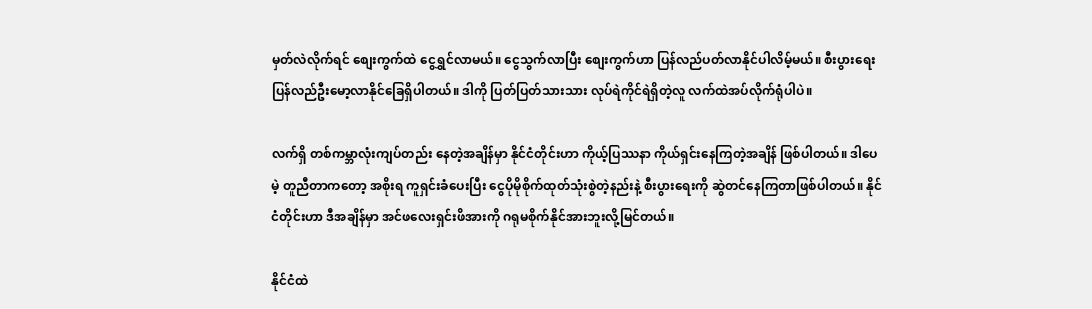မှတ်လဲလိုက်ရင် စျေးကွက်ထဲ ငွေရွှင်လာမယ်။ ငွေသွက်လာပြီး စျေးကွက်ဟာ ပြန်လည်ပတ်လာနိုင်ပါလိမ့်မယ်။ စီးပွားရေး ပြန်လည်ဦးမော့လာနိုင်ခြေရှိပါတယ်။ ဒါကို ပြတ်ပြတ်သားသား လုပ်ရဲကိုင်ရဲရှိတဲ့လူ လက်ထဲအပ်လိုက်ရုံပါပဲ။

လက်ရှိ တစ်ကမ္ဘာလုံးကျပ်တည်း နေတဲ့အချိန်မှာ နိုင်ငံတိုင်းဟာ ကိုယ့်ပြဿနာ ကိုယ်ရှင်းနေကြတဲ့အချိန် ဖြစ်ပါတယ်။ ဒါပေမဲ့ တူညီတာကတော့ အစိုးရ ကူရှင်းခံပေးပြီး ငွေပိုမိုစိုက်ထုတ်သုံးစွဲတဲ့နည်းနဲ့ စီးပွားရေးကို ဆွဲတင်နေကြတာဖြစ်ပါတယ်။ နိုင်ငံတိုင်းဟာ ဒီအချိန်မှာ အင်ဖလေးရှင်းဖိအားကို ဂရုမစိုက်နိုင်အားဘူးလို့မြင်တယ်။

နိုင်ငံထဲ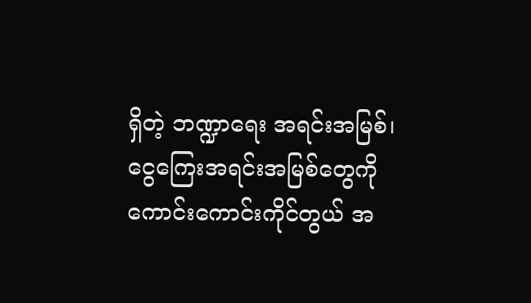ရှိတဲ့ ဘဏ္ဍာရေး အရင်းအမြစ်၊ ငွေကြေးအရင်းအမြစ်တွေကို ကောင်းကောင်းကိုင်တွယ် အ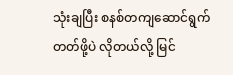သုံးချပြီး စနစ်တကျဆောင်ရွက်တတ်ဖို့ပဲ လိုတယ်လို့ မြင်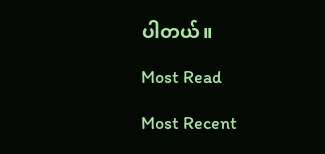ပါတယ်။

Most Read

Most Recent